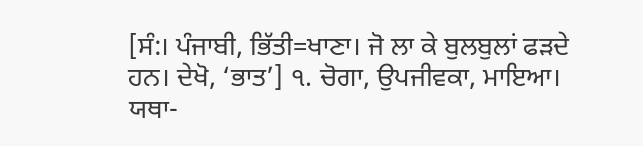[ਸੰ:। ਪੰਜਾਬੀ, ਭਿੱਤੀ=ਖਾਣਾ। ਜੋ ਲਾ ਕੇ ਬੁਲਬੁਲਾਂ ਫੜਦੇ ਹਨ। ਦੇਖੋ, ‘ਭਾਤ’] ੧. ਚੋਗਾ, ਉਪਜੀਵਕਾ, ਮਾਇਆ। ਯਥਾ-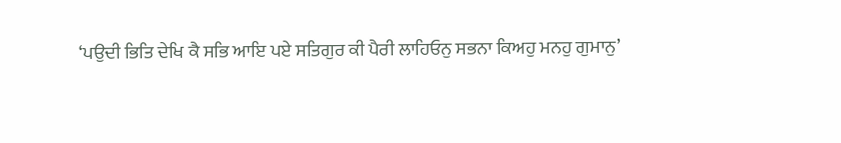‘ਪਉਦੀ ਭਿਤਿ ਦੇਖਿ ਕੈ ਸਭਿ ਆਇ ਪਏ ਸਤਿਗੁਰ ਕੀ ਪੈਰੀ ਲਾਹਿਓਨੁ ਸਭਨਾ ਕਿਅਹੁ ਮਨਹੁ ਗੁਮਾਨੁ’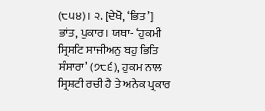(੮੫੪)। ੨. [ਦੇਖੋ, ‘ਭਿਤ’] ਭਾਂਤ, ਪੁਕਾਰ। ਯਥਾ- ‘ਹੁਕਮੀ ਸ੍ਰਿਸਟਿ ਸਾਜੀਅਨੁ ਬਹੁ ਭਿਤਿ ਸੰਸਾਰਾ’ (੭੮੬), ਹੁਕਮ ਨਾਲ ਸ੍ਰਿਸ਼ਟੀ ਰਚੀ ਹੈ ਤੇ ਅਨੇਕ ਪ੍ਰਕਾਰ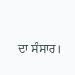ਦਾ ਸੰਸਾਰ।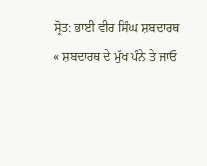ਸ੍ਰੋਤ: ਭਾਈ ਵੀਰ ਸਿੰਘ ਸ਼ਬਦਾਰਥ
« ਸ਼ਬਦਾਰਥ ਦੇ ਮੁੱਖ ਪੰਨੇ ਤੇ ਜਾਓ